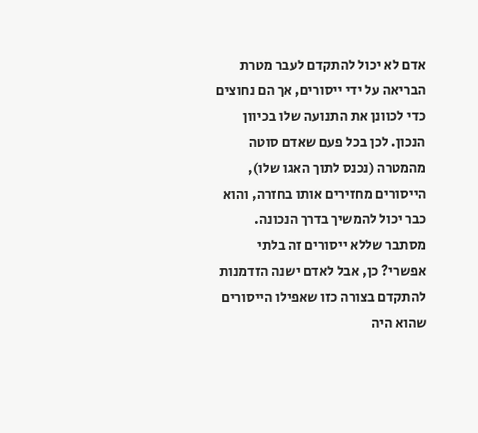אדם לא יכול להתקדם לעבר מטרת הבריאה על ידי ייסורים, אך הם נחוצים כדי לכוונן את התנועה שלו בכיוון הנכון. לכן בכל פעם שאדם סוטה מהמטרה (נכנס לתוך האגו שלו), הייסורים מחזירים אותו בחזרה, והוא כבר יכול להמשיך בדרך הנכונה. מסתבר שללא ייסורים זה בלתי אפשרי? כן, אבל לאדם ישנה הזדמנות להתקדם בצורה כזו שאפילו הייסורים שהוא היה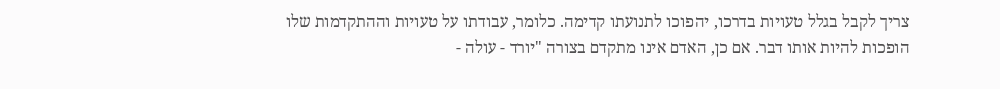צריך לקבל בגלל טעויות בדרכו, יהפוכו לתנועתו קדימה. כלומר, עבודתו על טעויות וההתקדמות שלו הופכות להיות אותו דבר. אם כן, האדם אינו מתקדם בצורה "יורד - עולה -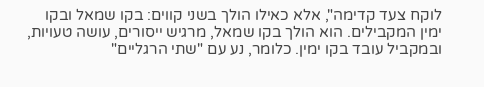לוקח צעד קדימה", אלא כאילו הולך בשני קווים: בקו שמאל ובקו ימין המקבילים. הוא הולך בקו שמאל, מרגיש ייסורים, עושה טעויות, ובמקביל עובד בקו ימין. כלומר, נע עם "שתי הרגליים"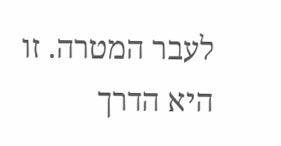לעבר המטרה. זו היא הדרך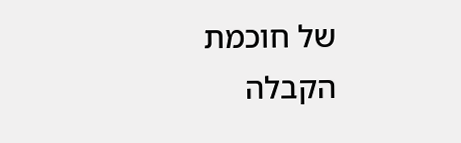של חוכמת הקבלה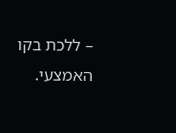– ללכת בקו האמצעי.